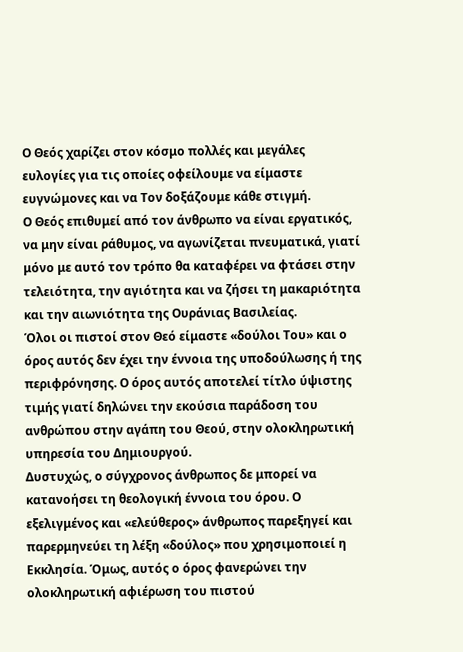Ο Θεός χαρίζει στον κόσμο πολλές και μεγάλες ευλογίες για τις οποίες οφείλουμε να είμαστε ευγνώμονες και να Τον δοξάζουμε κάθε στιγμή.
Ο Θεός επιθυμεί από τον άνθρωπο να είναι εργατικός, να μην είναι ράθυμος, να αγωνίζεται πνευματικά, γιατί μόνο με αυτό τον τρόπο θα καταφέρει να φτάσει στην τελειότητα, την αγιότητα και να ζήσει τη μακαριότητα και την αιωνιότητα της Ουράνιας Βασιλείας.
Όλοι οι πιστοί στον Θεό είμαστε «δούλοι Του» και ο όρος αυτός δεν έχει την έννοια της υποδούλωσης ή της περιφρόνησης. Ο όρος αυτός αποτελεί τίτλο ύψιστης τιμής γιατί δηλώνει την εκούσια παράδοση του ανθρώπου στην αγάπη του Θεού, στην ολοκληρωτική υπηρεσία του Δημιουργού.
Δυστυχώς, ο σύγχρονος άνθρωπος δε μπορεί να κατανοήσει τη θεολογική έννοια του όρου. Ο εξελιγμένος και «ελεύθερος» άνθρωπος παρεξηγεί και παρερμηνεύει τη λέξη «δούλος» που χρησιμοποιεί η Εκκλησία. Όμως, αυτός ο όρος φανερώνει την ολοκληρωτική αφιέρωση του πιστού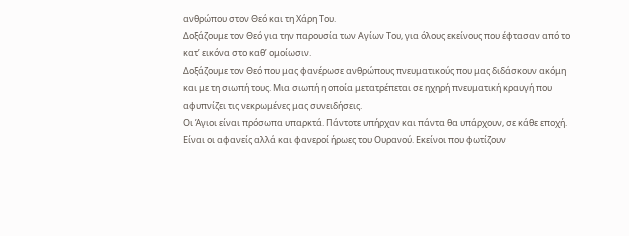ανθρώπου στον Θεό και τη Χάρη Του.
Δοξάζουμε τον Θεό για την παρουσία των Αγίων Του, για όλους εκείνους που έφτασαν από το κατʼ εικόνα στο καθʼ ομοίωσιν.
Δοξάζουμε τον Θεό που μας φανέρωσε ανθρώπους πνευματικούς που μας διδάσκουν ακόμη και με τη σιωπή τους. Μια σιωπή η οποία μετατρέπεται σε ηχηρή πνευματική κραυγή που αφυπνίζει τις νεκρωμένες μας συνειδήσεις.
Οι Άγιοι είναι πρόσωπα υπαρκτά. Πάντοτε υπήρχαν και πάντα θα υπάρχουν, σε κάθε εποχή. Είναι οι αφανείς αλλά και φανεροί ήρωες του Ουρανού. Εκείνοι που φωτίζουν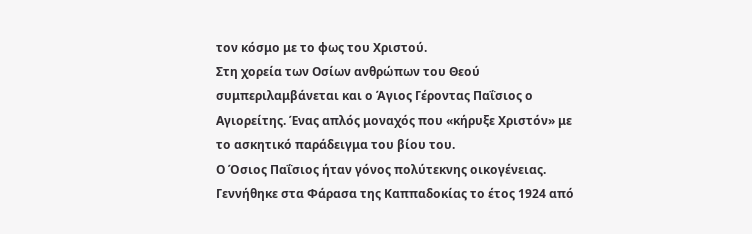τον κόσμο με το φως του Χριστού.
Στη χορεία των Οσίων ανθρώπων του Θεού συμπεριλαμβάνεται και ο Άγιος Γέροντας Παΐσιος ο Αγιορείτης. Ένας απλός μοναχός που «κήρυξε Χριστόν» με το ασκητικό παράδειγμα του βίου του.
Ο Όσιος Παΐσιος ήταν γόνος πολύτεκνης οικογένειας. Γεννήθηκε στα Φάρασα της Καππαδοκίας το έτος 1924 από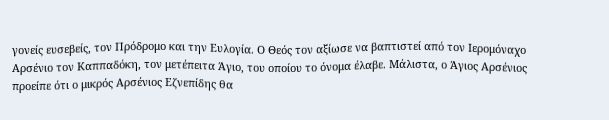γονείς ευσεβείς, τον Πρόδρομο και την Ευλογία. Ο Θεός τον αξίωσε να βαπτιστεί από τον Ιερομόναχο Αρσένιο τον Καππαδόκη, τον μετέπειτα Άγιο, του οποίου το όνομα έλαβε. Μάλιστα, ο Άγιος Αρσένιος προείπε ότι ο μικρός Αρσένιος Εζνεπίδης θα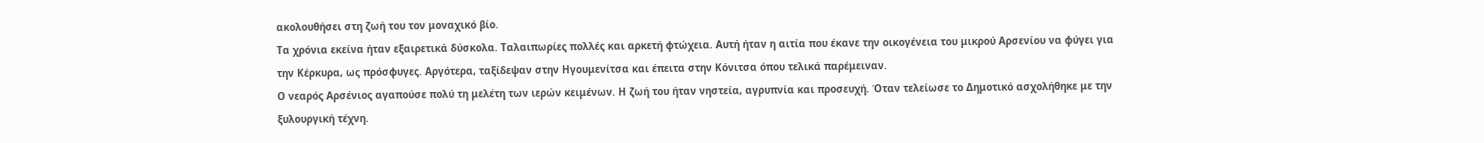ακολουθήσει στη ζωή του τον μοναχικό βίο.
Τα χρόνια εκείνα ήταν εξαιρετικά δύσκολα. Ταλαιπωρίες πολλές και αρκετή φτώχεια. Αυτή ήταν η αιτία που έκανε την οικογένεια του μικρού Αρσενίου να φύγει για την Κέρκυρα, ως πρόσφυγες. Αργότερα, ταξίδεψαν στην Ηγουμενίτσα και έπειτα στην Κόνιτσα όπου τελικά παρέμειναν.
Ο νεαρός Αρσένιος αγαπούσε πολύ τη μελέτη των ιερών κειμένων. Η ζωή του ήταν νηστεία, αγρυπνία και προσευχή. Όταν τελείωσε το Δημοτικό ασχολήθηκε με την ξυλουργική τέχνη.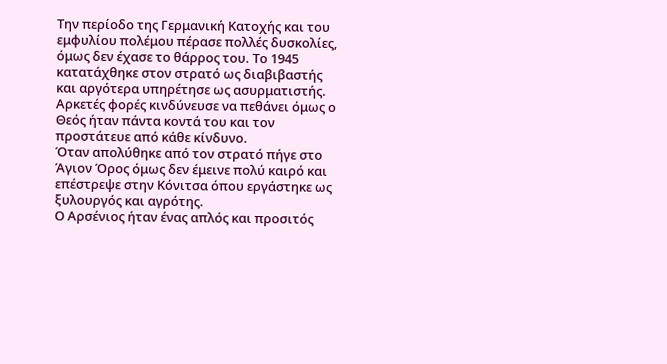Την περίοδο της Γερμανική Κατοχής και του εμφυλίου πολέμου πέρασε πολλές δυσκολίες, όμως δεν έχασε το θάρρος του. Το 1945 κατατάχθηκε στον στρατό ως διαβιβαστής και αργότερα υπηρέτησε ως ασυρματιστής. Αρκετές φορές κινδύνευσε να πεθάνει όμως ο Θεός ήταν πάντα κοντά του και τον προστάτευε από κάθε κίνδυνο.
Όταν απολύθηκε από τον στρατό πήγε στο Άγιον Όρος όμως δεν έμεινε πολύ καιρό και επέστρεψε στην Κόνιτσα όπου εργάστηκε ως ξυλουργός και αγρότης.
Ο Αρσένιος ήταν ένας απλός και προσιτός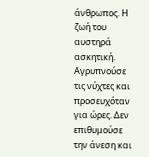άνθρωπος. Η ζωή του αυστηρά ασκητική. Αγρυπνούσε τις νύχτες και προσευχόταν για ώρες. Δεν επιθυμούσε την άνεση και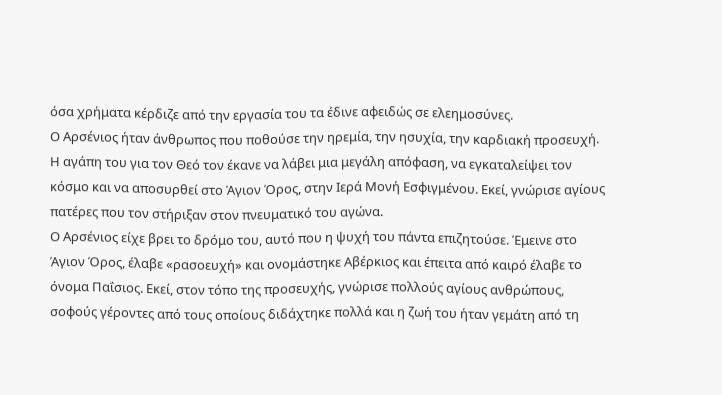όσα χρήματα κέρδιζε από την εργασία του τα έδινε αφειδώς σε ελεημοσύνες.
Ο Αρσένιος ήταν άνθρωπος που ποθούσε την ηρεμία, την ησυχία, την καρδιακή προσευχή. Η αγάπη του για τον Θεό τον έκανε να λάβει μια μεγάλη απόφαση, να εγκαταλείψει τον κόσμο και να αποσυρθεί στο Άγιον Όρος, στην Ιερά Μονή Εσφιγμένου. Εκεί, γνώρισε αγίους πατέρες που τον στήριξαν στον πνευματικό του αγώνα.
Ο Αρσένιος είχε βρει το δρόμο του, αυτό που η ψυχή του πάντα επιζητούσε. Έμεινε στο Άγιον Όρος, έλαβε «ρασοευχή» και ονομάστηκε Αβέρκιος και έπειτα από καιρό έλαβε το όνομα Παΐσιος. Εκεί, στον τόπο της προσευχής, γνώρισε πολλούς αγίους ανθρώπους, σοφούς γέροντες από τους οποίους διδάχτηκε πολλά και η ζωή του ήταν γεμάτη από τη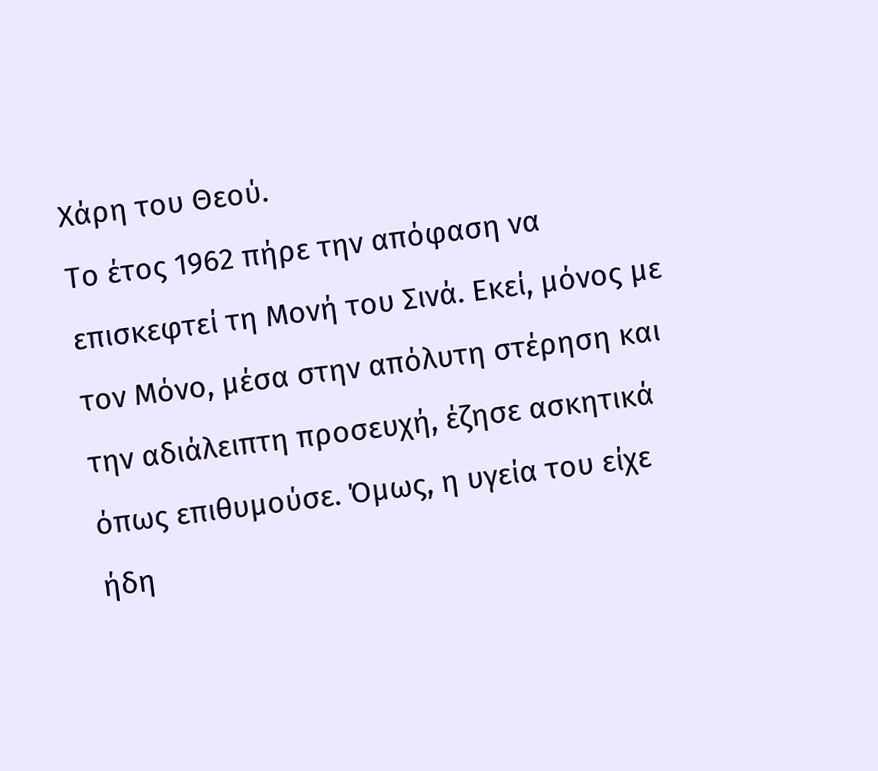Χάρη του Θεού.
Το έτος 1962 πήρε την απόφαση να επισκεφτεί τη Μονή του Σινά. Εκεί, μόνος με τον Μόνο, μέσα στην απόλυτη στέρηση και την αδιάλειπτη προσευχή, έζησε ασκητικά όπως επιθυμούσε. Όμως, η υγεία του είχε ήδη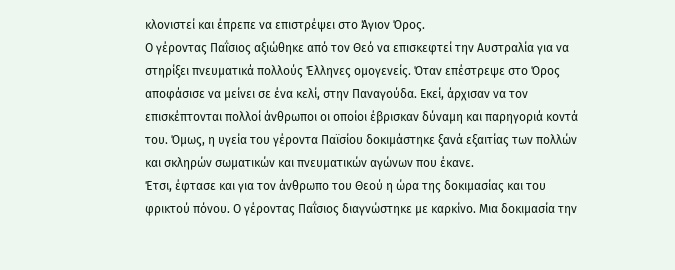κλονιστεί και έπρεπε να επιστρέψει στο Άγιον Όρος.
Ο γέροντας Παΐσιος αξιώθηκε από τον Θεό να επισκεφτεί την Αυστραλία για να στηρίξει πνευματικά πολλούς Έλληνες ομογενείς. Όταν επέστρεψε στο Όρος αποφάσισε να μείνει σε ένα κελί, στην Παναγούδα. Εκεί, άρχισαν να τον επισκέπτονται πολλοί άνθρωποι οι οποίοι έβρισκαν δύναμη και παρηγοριά κοντά του. Όμως, η υγεία του γέροντα Παϊσίου δοκιμάστηκε ξανά εξαιτίας των πολλών και σκληρών σωματικών και πνευματικών αγώνων που έκανε.
Έτσι, έφτασε και για τον άνθρωπο του Θεού η ώρα της δοκιμασίας και του φρικτού πόνου. Ο γέροντας Παΐσιος διαγνώστηκε με καρκίνο. Μια δοκιμασία την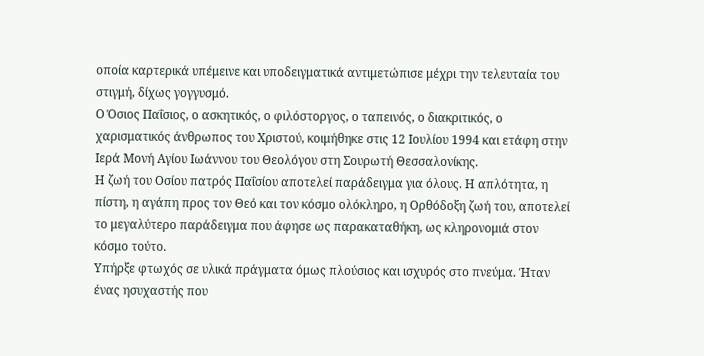οποία καρτερικά υπέμεινε και υποδειγματικά αντιμετώπισε μέχρι την τελευταία του στιγμή, δίχως γογγυσμό.
Ο Όσιος Παΐσιος, ο ασκητικός, ο φιλόστοργος, ο ταπεινός, ο διακριτικός, ο χαρισματικός άνθρωπος του Χριστού, κοιμήθηκε στις 12 Ιουλίου 1994 και ετάφη στην Ιερά Μονή Αγίου Ιωάννου του Θεολόγου στη Σουρωτή Θεσσαλονίκης.
Η ζωή του Οσίου πατρός Παΐσίου αποτελεί παράδειγμα για όλους. Η απλότητα, η πίστη, η αγάπη προς τον Θεό και τον κόσμο ολόκληρο, η Ορθόδοξη ζωή του, αποτελεί το μεγαλύτερο παράδειγμα που άφησε ως παρακαταθήκη, ως κληρονομιά στον κόσμο τούτο.
Υπήρξε φτωχός σε υλικά πράγματα όμως πλούσιος και ισχυρός στο πνεύμα. Ήταν ένας ησυχαστής που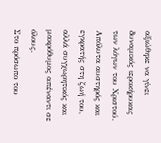αξιώθηκε να γίνει δυναμικός ιεροκήρυκας των λόγων του Χριστού. Απόλυτα αυστηρός και εγκρατής στη ζωή του, αλλά συγχωρητικός και μακρόθυμος απέναντι σε όλους.
Στο πρόσωπο του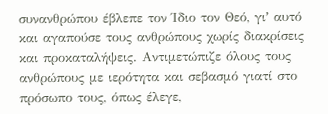συνανθρώπου έβλεπε τον Ίδιο τον Θεό, γιʼ αυτό και αγαπούσε τους ανθρώπους χωρίς διακρίσεις και προκαταλήψεις. Αντιμετώπιζε όλους τους ανθρώπους με ιερότητα και σεβασμό γιατί στο πρόσωπο τους, όπως έλεγε,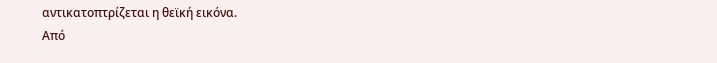αντικατοπτρίζεται η θεϊκή εικόνα.
Από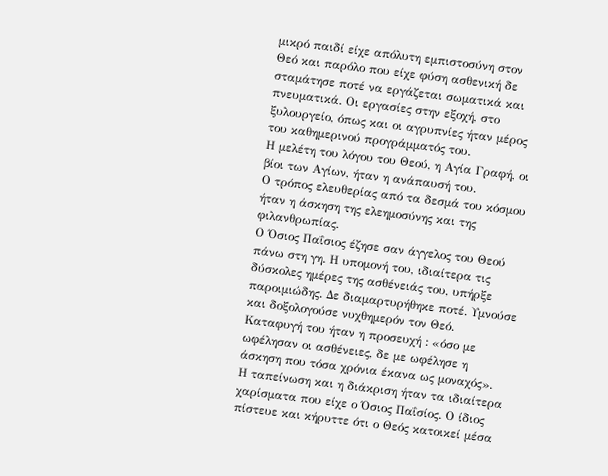μικρό παιδί είχε απόλυτη εμπιστοσύνη στον Θεό και παρόλο που είχε φύση ασθενική δε σταμάτησε ποτέ να εργάζεται σωματικά και πνευματικά. Οι εργασίες στην εξοχή, στο ξυλουργείο, όπως και οι αγρυπνίες ήταν μέρος του καθημερινού προγράμματός του.
Η μελέτη του λόγου του Θεού, η Αγία Γραφή, οι βίοι των Αγίων, ήταν η ανάπαυσή του.
Ο τρόπος ελευθερίας από τα δεσμά του κόσμου ήταν η άσκηση της ελεημοσύνης και της φιλανθρωπίας.
Ο Όσιος Παΐσιος έζησε σαν άγγελος του Θεού πάνω στη γη. Η υπομονή του, ιδιαίτερα τις δύσκολες ημέρες της ασθένειάς του, υπήρξε παροιμιώδης. Δε διαμαρτυρήθηκε ποτέ. Υμνούσε και δοξολογούσε νυχθημερόν τον Θεό. Καταφυγή του ήταν η προσευχή : «όσο με ωφέλησαν οι ασθένειες, δε με ωφέλησε η άσκηση που τόσα χρόνια έκανα ως μοναχός».
Η ταπείνωση και η διάκριση ήταν τα ιδιαίτερα χαρίσματα που είχε ο Όσιος Παΐσίος. Ο ίδιος πίστευε και κήρυττε ότι ο Θεός κατοικεί μέσα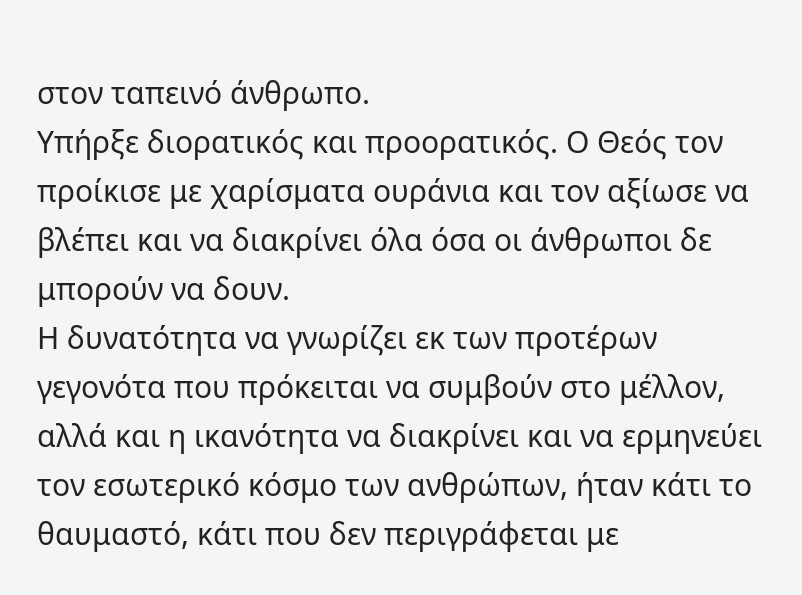στον ταπεινό άνθρωπο.
Υπήρξε διορατικός και προορατικός. Ο Θεός τον προίκισε με χαρίσματα ουράνια και τον αξίωσε να βλέπει και να διακρίνει όλα όσα οι άνθρωποι δε μπορούν να δουν.
Η δυνατότητα να γνωρίζει εκ των προτέρων γεγονότα που πρόκειται να συμβούν στο μέλλον, αλλά και η ικανότητα να διακρίνει και να ερμηνεύει τον εσωτερικό κόσμο των ανθρώπων, ήταν κάτι το θαυμαστό, κάτι που δεν περιγράφεται με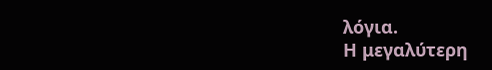λόγια.
Η μεγαλύτερη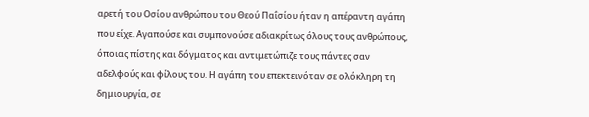αρετή του Οσίου ανθρώπου του Θεού Παΐσίου ήταν η απέραντη αγάπη που είχε. Αγαπούσε και συμπονούσε αδιακρίτως όλους τους ανθρώπους, όποιας πίστης και δόγματος και αντιμετώπιζε τους πάντες σαν αδελφούς και φίλους του. Η αγάπη του επεκτεινόταν σε ολόκληρη τη δημιουργία, σε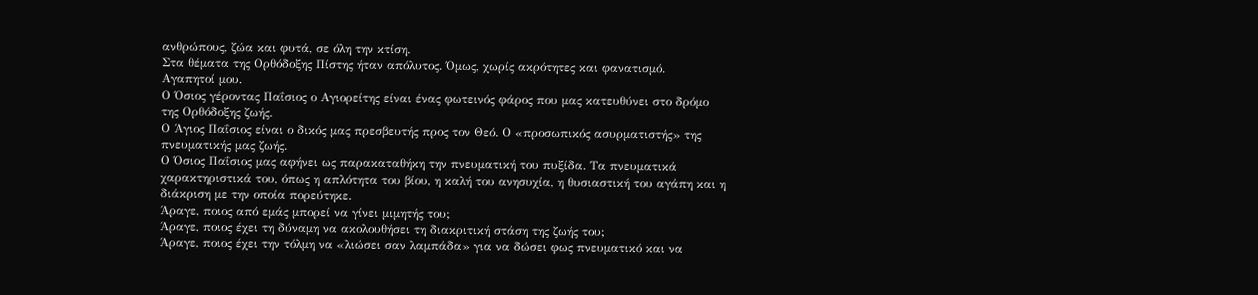ανθρώπους, ζώα και φυτά, σε όλη την κτίση.
Στα θέματα της Ορθόδοξης Πίστης ήταν απόλυτος. Όμως, χωρίς ακρότητες και φανατισμό.
Αγαπητοί μου.
Ο Όσιος γέροντας Παΐσιος ο Αγιορείτης είναι ένας φωτεινός φάρος που μας κατευθύνει στο δρόμο της Ορθόδοξης ζωής.
Ο Άγιος Παΐσιος είναι ο δικός μας πρεσβευτής προς τον Θεό. Ο «προσωπικός ασυρματιστής» της πνευματικής μας ζωής.
Ο Όσιος Παΐσιος μας αφήνει ως παρακαταθήκη την πνευματική του πυξίδα. Τα πνευματικά χαρακτηριστικά του, όπως η απλότητα του βίου, η καλή του ανησυχία, η θυσιαστική του αγάπη και η διάκριση με την οποία πορεύτηκε.
Άραγε, ποιος από εμάς μπορεί να γίνει μιμητής του;
Άραγε, ποιος έχει τη δύναμη να ακολουθήσει τη διακριτική στάση της ζωής του;
Άραγε, ποιος έχει την τόλμη να «λιώσει σαν λαμπάδα» για να δώσει φως πνευματικό και να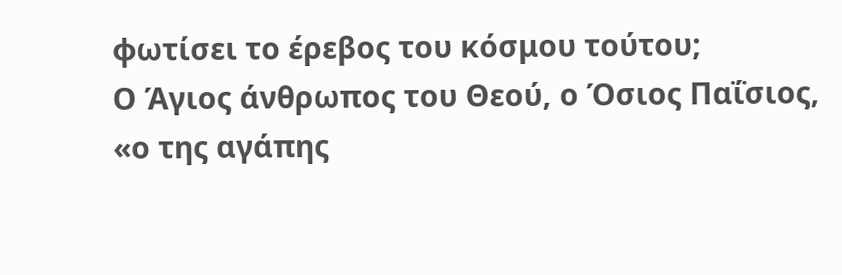φωτίσει το έρεβος του κόσμου τούτου;
Ο Άγιος άνθρωπος του Θεού, ο Όσιος Παΐσιος, «ο της αγάπης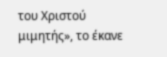του Χριστού μιμητής», το έκανε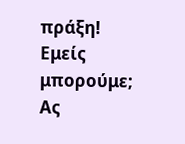πράξη!
Εμείς μπορούμε;
Ας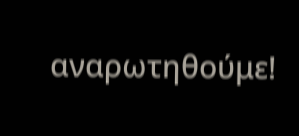αναρωτηθούμε!